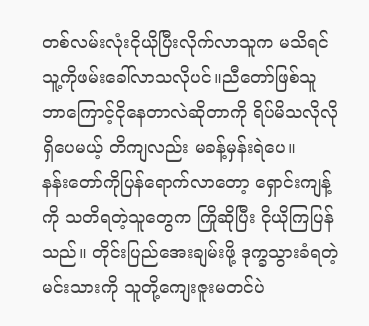တစ်လမ်းလုံးငိုယိုပြီးလိုက်လာသူက မသိရင် သူ့ကိုဖမ်းခေါ်လာသလိုပင်။ညီတော်ဖြစ်သူ ဘာကြောင့်ငိုနေတာလဲဆိုတာကို ရိပ်မိသလိုလိုရှိပေမယ့် တိကျလည်း မခန့်မှန်းရဲပေ။
နန်းတော်ကိုပြန်ရောက်လာတော့ ရှောင်းကျန့်ကို သတိရတဲ့သူတွေက ကြိုဆိုပြီး ငိုယိုကြပြန်သည်။ တိုင်းပြည်အေးချမ်းဖို့ ဒုက္ခသွားခံရတဲ့ မင်းသားကို သူတို့ကျေးဇူးမတင်ပဲ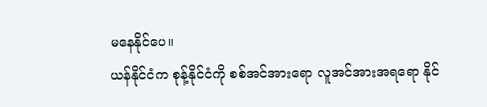မနေနိုင်ပေ။
ယန်နိုင်ငံက စုန့်နိုင်ငံကို စစ်အင်အားရော လူအင်အားအရရော နိုင်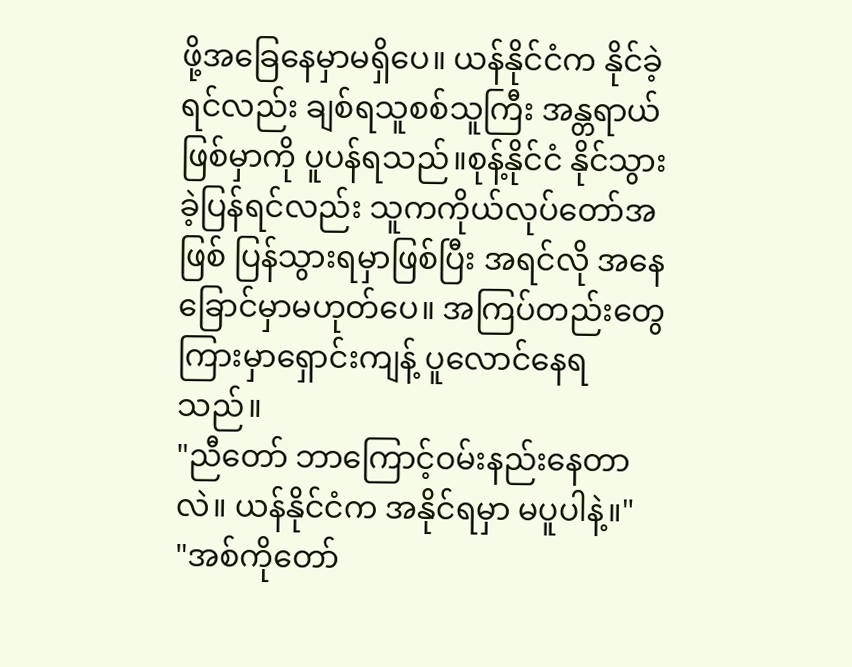ဖို့အခြေနေမှာမရှိပေ။ ယန်နိုင်ငံက နိုင်ခဲ့ရင်လည်း ချစ်ရသူစစ်သူကြီး အန္တရာယ်ဖြစ်မှာကို ပူပန်ရသည်။စုန့်နိုင်ငံ နိုင်သွားခဲ့ပြန်ရင်လည်း သူကကိုယ်လုပ်တော်အဖြစ် ပြန်သွားရမှာဖြစ်ပြီး အရင်လို အနေခြောင်မှာမဟုတ်ပေ။ အကြပ်တည်းတွေကြားမှာရှောင်းကျန့် ပူလောင်နေရသည်။
"ညီတော် ဘာကြောင့်ဝမ်းနည်းနေတာလဲ။ ယန်နိုင်ငံက အနိုင်ရမှာ မပူပါနဲ့။"
"အစ်ကိုတော်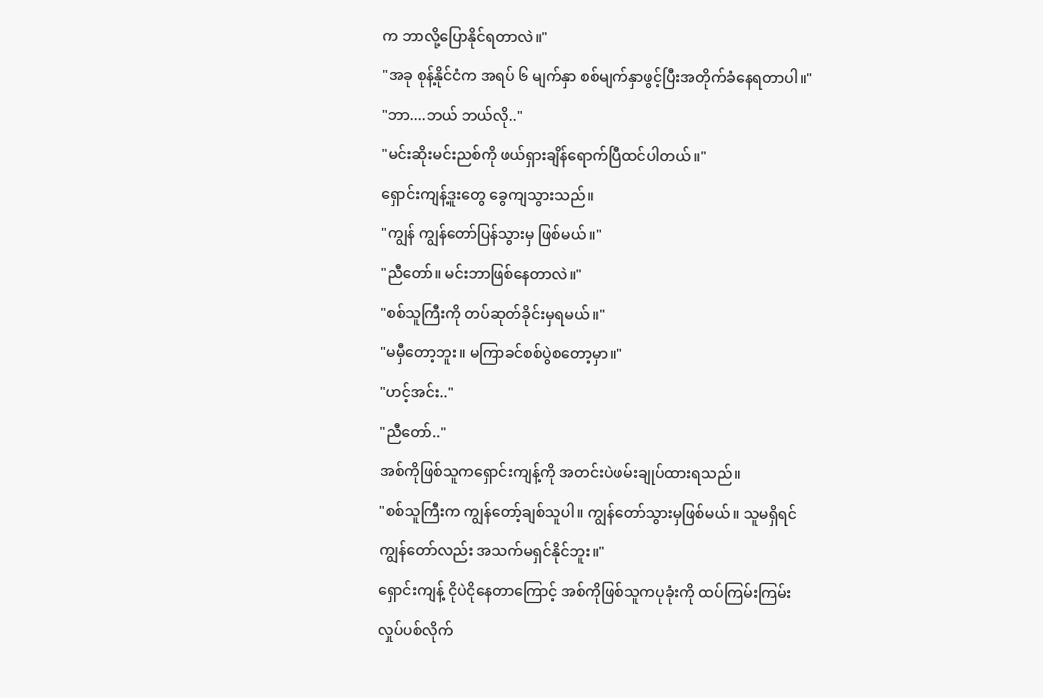က ဘာလို့ပြောနိုင်ရတာလဲ။"
"အခု စုန့်နိုင်ငံက အရပ် ၆ မျက်နှာ စစ်မျက်နှာဖွင့်ပြီးအတိုက်ခံနေရတာပါ။"
"ဘာ....ဘယ် ဘယ်လို.."
"မင်းဆိုးမင်းညစ်ကို ဖယ်ရှားချိန်ရောက်ပြီထင်ပါတယ်။"
ရှောင်းကျန့်ဒူးတွေ ခွေကျသွားသည်။
"ကျွန် ကျွန်တော်ပြန်သွားမှ ဖြစ်မယ်။"
"ညီတော်။ မင်းဘာဖြစ်နေတာလဲ။"
"စစ်သူကြီးကို တပ်ဆုတ်ခိုင်းမှရမယ်။"
"မမှီတော့ဘူး။ မကြာခင်စစ်ပွဲစတော့မှာ။"
"ဟင့်အင်း.."
"ညီတော်.."
အစ်ကိုဖြစ်သူကရှောင်းကျန့်ကို အတင်းပဲဖမ်းချုပ်ထားရသည်။
"စစ်သူကြီးက ကျွန်တော့်ချစ်သူပါ။ ကျွန်တော်သွားမှဖြစ်မယ်။ သူမရှိရင် ကျွန်တော်လည်း အသက်မရှင်နိုင်ဘူး။"
ရှောင်းကျန့် ငိုပဲငိုနေတာကြောင့် အစ်ကိုဖြစ်သူကပုခုံးကို ထပ်ကြမ်းကြမ်းလှုပ်ပစ်လိုက်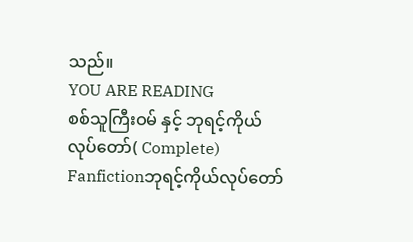သည်။
YOU ARE READING
စစ်သူကြီးဝမ် နှင့် ဘုရင့်ကိုယ်လုပ်တော်( Complete)
Fanfictionဘုရင့်ကိုယ်လုပ်တော်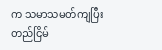က သမာသမတ်ကျပြီး တည်ငြိမ်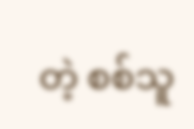တဲ့ စစ်သူ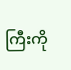ကြီးကို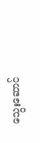သွေးဆောင်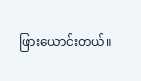ဖြားယောင်းတယ်။